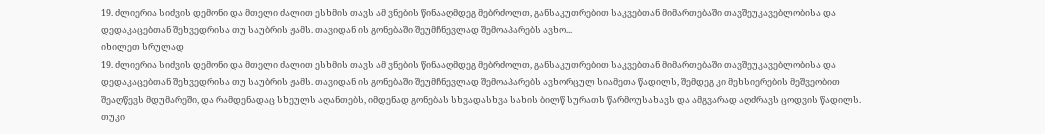19. ძლიერია სიძვის დემონი და მთელი ძალით ესხმის თავს ამ ვნების წინააღმდეგ მებრძოლთ, განსაკუთრებით საკვებთან მიმართებაში თავშეუკავებლობისა და დედაკაცებთან შეხვედრისა თუ საუბრის ჟამს. თავიდან ის გონებაში შეუმჩნევლად შემოაპარებს ავხო...
იხილეთ სრულად
19. ძლიერია სიძვის დემონი და მთელი ძალით ესხმის თავს ამ ვნების წინააღმდეგ მებრძოლთ, განსაკუთრებით საკვებთან მიმართებაში თავშეუკავებლობისა და დედაკაცებთან შეხვედრისა თუ საუბრის ჟამს. თავიდან ის გონებაში შეუმჩნევლად შემოაპარებს ავხორცულ სიამეთა წადილს, შემდეგ კი მეხსიერების მეშვეობით შეაღწევს მდუმარეში, და რამდენადაც სხეულს აღანთებს, იმდენად გონებას სხვადასხვა სახის ბილწ სურათს წარმოუსახავს და ამგვარად აღძრავს ცოდვის წადილს. თუკი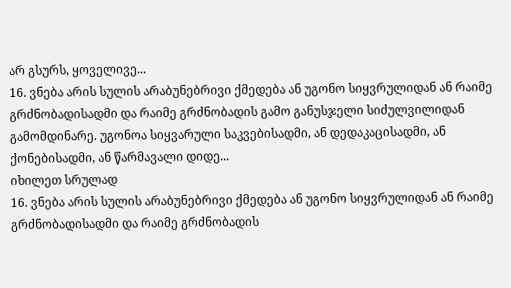არ გსურს, ყოველივე...
16. ვნება არის სულის არაბუნებრივი ქმედება ან უგონო სიყვრულიდან ან რაიმე გრძნობადისადმი და რაიმე გრძნობადის გამო განუსჯელი სიძულვილიდან გამომდინარე. უგონოა სიყვარული საკვებისადმი, ან დედაკაცისადმი, ან ქონებისადმი, ან წარმავალი დიდე...
იხილეთ სრულად
16. ვნება არის სულის არაბუნებრივი ქმედება ან უგონო სიყვრულიდან ან რაიმე გრძნობადისადმი და რაიმე გრძნობადის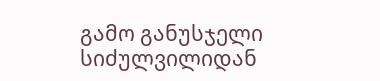გამო განუსჯელი სიძულვილიდან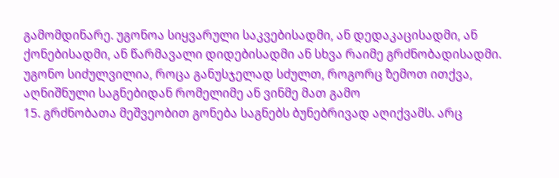გამომდინარე. უგონოა სიყვარული საკვებისადმი, ან დედაკაცისადმი, ან ქონებისადმი, ან წარმავალი დიდებისადმი ან სხვა რაიმე გრძნობადისადმი. უგონო სიძულვილია, როცა განუსჯელად სძულთ, როგორც ზემოთ ითქვა, აღნიშნული საგნებიდან რომელიმე ან ვინმე მათ გამო
15. გრძნობათა მეშვეობით გონება საგნებს ბუნებრივად აღიქვამს. არც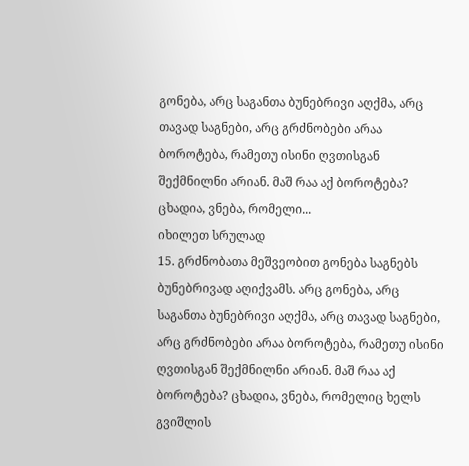გონება, არც საგანთა ბუნებრივი აღქმა, არც თავად საგნები, არც გრძნობები არაა ბოროტება, რამეთუ ისინი ღვთისგან შექმნილნი არიან. მაშ რაა აქ ბოროტება? ცხადია, ვნება, რომელი...
იხილეთ სრულად
15. გრძნობათა მეშვეობით გონება საგნებს ბუნებრივად აღიქვამს. არც გონება, არც საგანთა ბუნებრივი აღქმა, არც თავად საგნები, არც გრძნობები არაა ბოროტება, რამეთუ ისინი ღვთისგან შექმნილნი არიან. მაშ რაა აქ ბოროტება? ცხადია, ვნება, რომელიც ხელს გვიშლის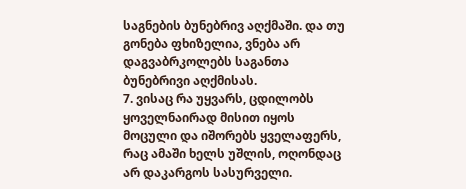საგნების ბუნებრივ აღქმაში. და თუ გონება ფხიზელია, ვნება არ დაგვაბრკოლებს საგანთა ბუნებრივი აღქმისას.
7. ვისაც რა უყვარს, ცდილობს ყოველნაირად მისით იყოს მოცული და იშორებს ყველაფერს, რაც ამაში ხელს უშლის, ოღონდაც არ დაკარგოს სასურველი.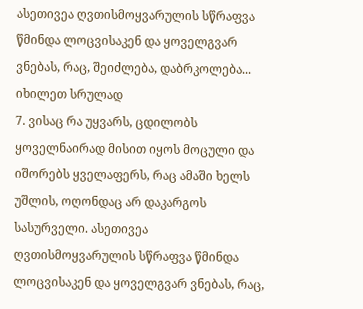ასეთივეა ღვთისმოყვარულის სწრაფვა წმინდა ლოცვისაკენ და ყოველგვარ ვნებას, რაც, შეიძლება, დაბრკოლება...
იხილეთ სრულად
7. ვისაც რა უყვარს, ცდილობს ყოველნაირად მისით იყოს მოცული და იშორებს ყველაფერს, რაც ამაში ხელს უშლის, ოღონდაც არ დაკარგოს სასურველი. ასეთივეა ღვთისმოყვარულის სწრაფვა წმინდა ლოცვისაკენ და ყოველგვარ ვნებას, რაც,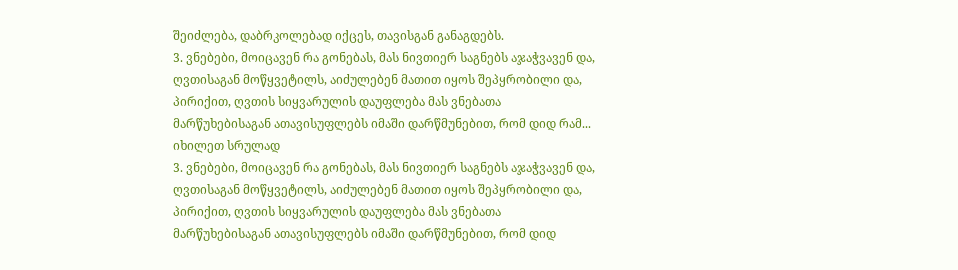შეიძლება, დაბრკოლებად იქცეს, თავისგან განაგდებს.
3. ვნებები, მოიცავენ რა გონებას, მას ნივთიერ საგნებს აჯაჭვავენ და, ღვთისაგან მოწყვეტილს, აიძულებენ მათით იყოს შეპყრობილი და, პირიქით, ღვთის სიყვარულის დაუფლება მას ვნებათა მარწუხებისაგან ათავისუფლებს იმაში დარწმუნებით, რომ დიდ რამ...
იხილეთ სრულად
3. ვნებები, მოიცავენ რა გონებას, მას ნივთიერ საგნებს აჯაჭვავენ და, ღვთისაგან მოწყვეტილს, აიძულებენ მათით იყოს შეპყრობილი და, პირიქით, ღვთის სიყვარულის დაუფლება მას ვნებათა მარწუხებისაგან ათავისუფლებს იმაში დარწმუნებით, რომ დიდ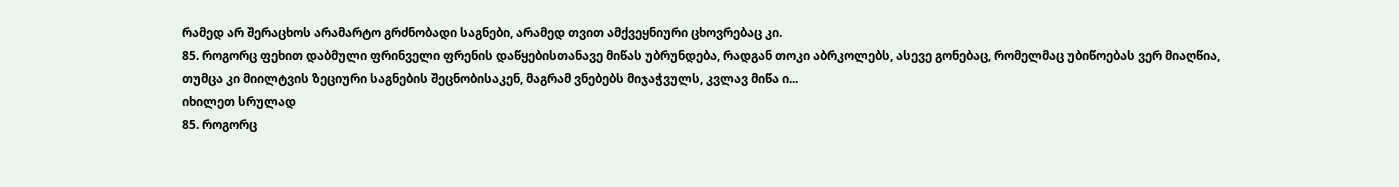რამედ არ შერაცხოს არამარტო გრძნობადი საგნები, არამედ თვით ამქვეყნიური ცხოვრებაც კი.
85. როგორც ფეხით დაბმული ფრინველი ფრენის დაწყებისთანავე მიწას უბრუნდება, რადგან თოკი აბრკოლებს, ასევე გონებაც, რომელმაც უბიწოებას ვერ მიაღწია, თუმცა კი მიილტვის ზეციური საგნების შეცნობისაკენ, მაგრამ ვნებებს მიჯაჭვულს, კვლავ მიწა ი...
იხილეთ სრულად
85. როგორც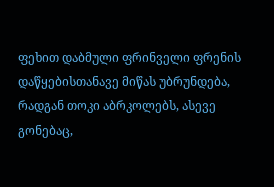ფეხით დაბმული ფრინველი ფრენის დაწყებისთანავე მიწას უბრუნდება, რადგან თოკი აბრკოლებს, ასევე გონებაც,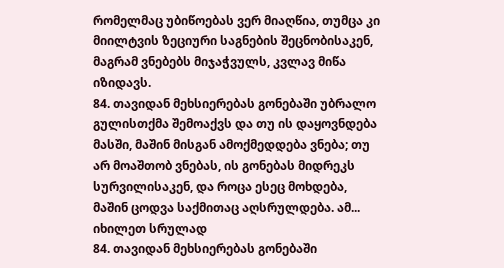რომელმაც უბიწოებას ვერ მიაღწია, თუმცა კი მიილტვის ზეციური საგნების შეცნობისაკენ, მაგრამ ვნებებს მიჯაჭვულს, კვლავ მიწა იზიდავს.
84. თავიდან მეხსიერებას გონებაში უბრალო გულისთქმა შემოაქვს და თუ ის დაყოვნდება მასში, მაშინ მისგან ამოქმედდება ვნება; თუ არ მოაშთობ ვნებას, ის გონებას მიდრეკს სურვილისაკენ, და როცა ესეც მოხდება, მაშინ ცოდვა საქმითაც აღსრულდება. ამ...
იხილეთ სრულად
84. თავიდან მეხსიერებას გონებაში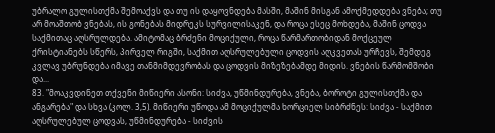უბრალო გულისთქმა შემოაქვს და თუ ის დაყოვნდება მასში, მაშინ მისგან ამოქმედდება ვნება; თუ არ მოაშთობ ვნებას, ის გონებას მიდრეკს სურვილისაკენ, და როცა ესეც მოხდება, მაშინ ცოდვა საქმითაც აღსრულდება. ამიტომაც ბრძენი მოციქული, როცა წარმართობიდან მოქცეულ ქრისტიანებს სწერს, პირველ რიგში, საქმით აღსრულებული ცოდვის აღკვეთას ურჩევს, შემდეგ კვლავ უბრუნდება იმავე თანმიმდევრობას და ცოდვის მიზეზებამდე მიდის. ვნების წარმომშობი და...
83. "მოაკვდინეთ თქვენი მიწიერი ასონი: სიძვა, უწმინდურება, ვნება, ბოროტი გულისთქმა და ანგარება" და სხვა (კოლ. 3,5). მიწიერი უწოდა ამ მოციქულმა ხორციელ სიბრძნეს: სიძვა - საქმით აღსრულებულ ცოდვას, უწმინდურება - სიძვის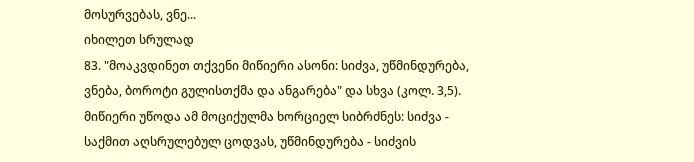მოსურვებას, ვნე...
იხილეთ სრულად
83. "მოაკვდინეთ თქვენი მიწიერი ასონი: სიძვა, უწმინდურება, ვნება, ბოროტი გულისთქმა და ანგარება" და სხვა (კოლ. 3,5). მიწიერი უწოდა ამ მოციქულმა ხორციელ სიბრძნეს: სიძვა - საქმით აღსრულებულ ცოდვას, უწმინდურება - სიძვის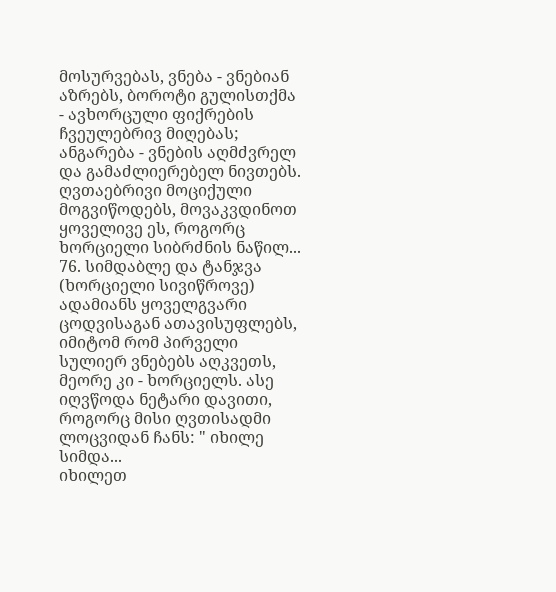მოსურვებას, ვნება - ვნებიან აზრებს, ბოროტი გულისთქმა - ავხორცული ფიქრების ჩვეულებრივ მიღებას; ანგარება - ვნების აღმძვრელ და გამაძლიერებელ ნივთებს. ღვთაებრივი მოციქული მოგვიწოდებს, მოვაკვდინოთ ყოველივე ეს, როგორც ხორციელი სიბრძნის ნაწილ...
76. სიმდაბლე და ტანჯვა (ხორციელი სივიწროვე) ადამიანს ყოველგვარი ცოდვისაგან ათავისუფლებს, იმიტომ რომ პირველი სულიერ ვნებებს აღკვეთს, მეორე კი - ხორციელს. ასე იღვწოდა ნეტარი დავითი, როგორც მისი ღვთისადმი ლოცვიდან ჩანს: " იხილე სიმდა...
იხილეთ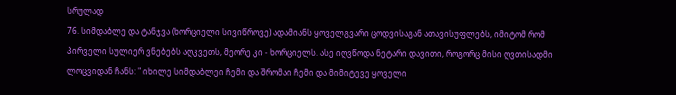სრულად
76. სიმდაბლე და ტანჯვა (ხორციელი სივიწროვე) ადამიანს ყოველგვარი ცოდვისაგან ათავისუფლებს, იმიტომ რომ პირველი სულიერ ვნებებს აღკვეთს, მეორე კი - ხორციელს. ასე იღვწოდა ნეტარი დავითი, როგორც მისი ღვთისადმი ლოცვიდან ჩანს: " იხილე სიმდაბლეი ჩემი და შრომაი ჩემი და მიმიტევე ყოველი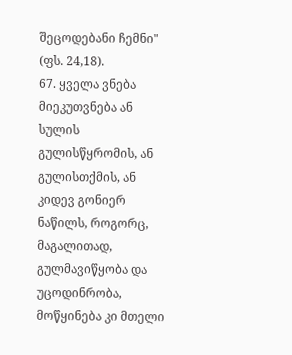შეცოდებანი ჩემნი" (ფს. 24,18).
67. ყველა ვნება მიეკუთვნება ან სულის გულისწყრომის, ან გულისთქმის, ან კიდევ გონიერ ნაწილს, როგორც, მაგალითად, გულმავიწყობა და უცოდინრობა, მოწყინება კი მთელი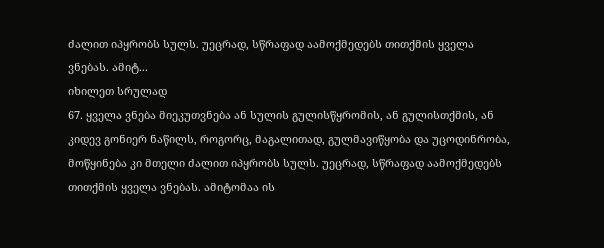ძალით იპყრობს სულს. უეცრად, სწრაფად აამოქმედებს თითქმის ყველა ვნებას. ამიტ...
იხილეთ სრულად
67. ყველა ვნება მიეკუთვნება ან სულის გულისწყრომის, ან გულისთქმის, ან კიდევ გონიერ ნაწილს, როგორც, მაგალითად, გულმავიწყობა და უცოდინრობა, მოწყინება კი მთელი ძალით იპყრობს სულს. უეცრად, სწრაფად აამოქმედებს თითქმის ყველა ვნებას. ამიტომაა ის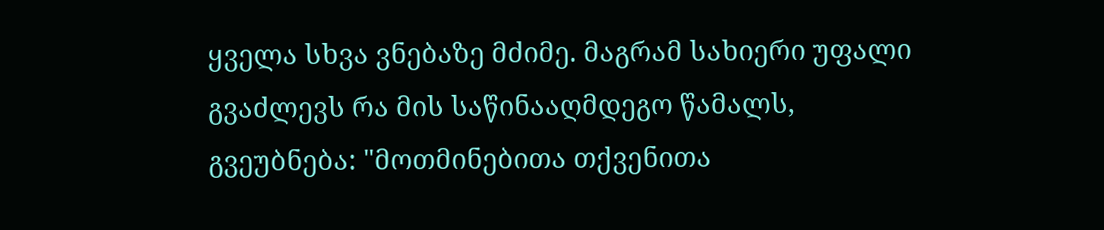ყველა სხვა ვნებაზე მძიმე. მაგრამ სახიერი უფალი გვაძლევს რა მის საწინააღმდეგო წამალს, გვეუბნება: "მოთმინებითა თქვენითა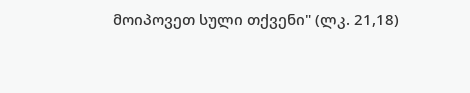მოიპოვეთ სული თქვენი" (ლკ. 21,18)